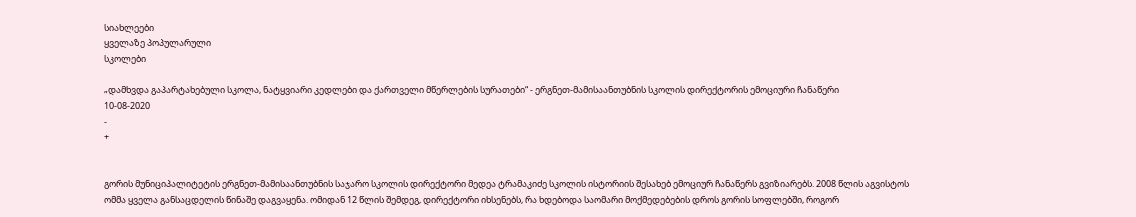სიახლეები
ყველაზე პოპულარული
სკოლები

„დამხვდა გაპარტახებული სკოლა, ნატყვიარი კედლები და ქართველი მწერლების სურათები“ - ერგნეთ-მამისაანთუბნის სკოლის დირექტორის ემოციური ჩანაწერი
10-08-2020
-
+


გორის მუნიციპალიტეტის ერგნეთ-მამისაანთუბნის საჯარო სკოლის დირექტორი მედეა ტრამაკიძე სკოლის ისტორიის შესახებ ემოციურ ჩანაწერს გვიზიარებს. 2008 წლის აგვისტოს ომმა ყველა განსაცდელის წინაშე დაგვაყენა. ომიდან 12 წლის შემდეგ, დირექტორი იხსენებს, რა ხდებოდა საომარი მოქმედებების დროს გორის სოფლებში, როგორ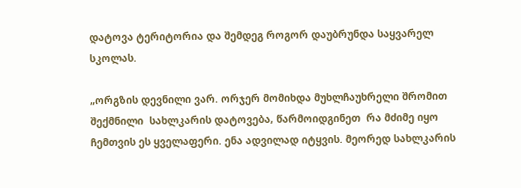დატოვა ტერიტორია და შემდეგ როგორ დაუბრუნდა საყვარელ სკოლას.

„ორგზის დევნილი ვარ. ორჯერ მომიხდა მუხლჩაუხრელი შრომით შექმნილი  სახლკარის დატოვება, წარმოიდგინეთ  რა მძიმე იყო ჩემთვის ეს ყველაფერი. ენა ადვილად იტყვის. მეორედ სახლკარის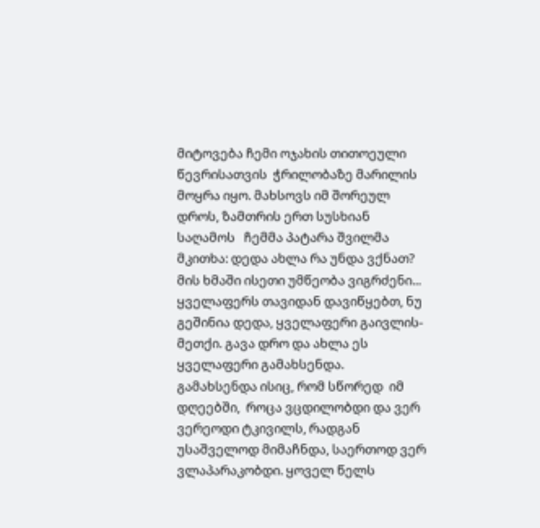მიტოვება ჩემი ოჯახის თითოეული წევრისათვის  ჭრილობაზე მარილის მოყრა იყო. მახსოვს იმ შორეულ დროს, ზამთრის ერთ სუსხიან  საღამოს   ჩემმა პატარა შვილმა მკითხა: დედა ახლა რა უნდა ვქნათ? მის ხმაში ისეთი უმწეობა ვიგრძენი... ყველაფერს თავიდან დავიწყებთ, ნუ გეშინია დედა, ყველაფერი გაივლის-მეთქი. გავა დრო და ახლა ეს ყველაფერი გამახსენდა. გამახსენდა ისიც, რომ სწორედ  იმ დღეებში,  როცა ვცდილობდი და ვერ  ვერეოდი ტკივილს, რადგან უსაშველოდ მიმაჩნდა, საერთოდ ვერ ვლაპარაკობდი. ყოველ წელს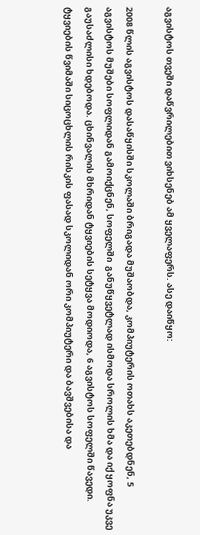აგვისტოს თვეში დაწვრილებით ვიხსენებ ამ ყველაფერს. ასე დაიწყო:

2008 წლის აგვისტოს დასაწყისში სკოლაში ბრიგადა მუშაობდა, კომპიუტერის ოთახს აკეთებდნენ, 5 აგვისტოს მუშები სოფლიდან გამოიქცნენ, სოფელში  განუწყვეტლად ისმოდა სროლის ხმა და იქ ყოფნა უკვე გაუსაძლისი ხდებოდა. ცხინვალის მხრიდან ტყვიების სეტყვა მოდიოდა, 6 აგვისტოს სოფელში წავედი. ტყვიების წვიმაში სიცოცხლის რისკის ფასად სკოლიდან ორი კომპიუტერი და ბავშვებისა და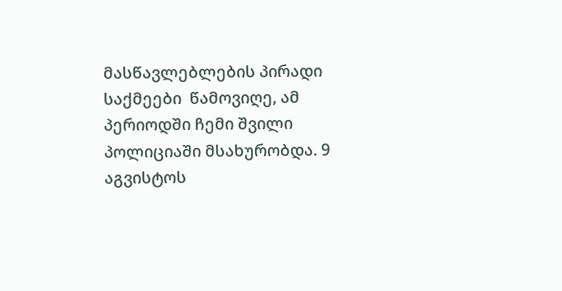მასწავლებლების პირადი საქმეები  წამოვიღე, ამ პერიოდში ჩემი შვილი პოლიციაში მსახურობდა. 9 აგვისტოს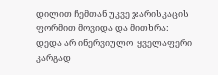დილით ჩემთან უკვე ჯარისკაცის ფორმით მოვიდა და მითხრა: დედა არ ინერვიულო  ყველაფერი კარგად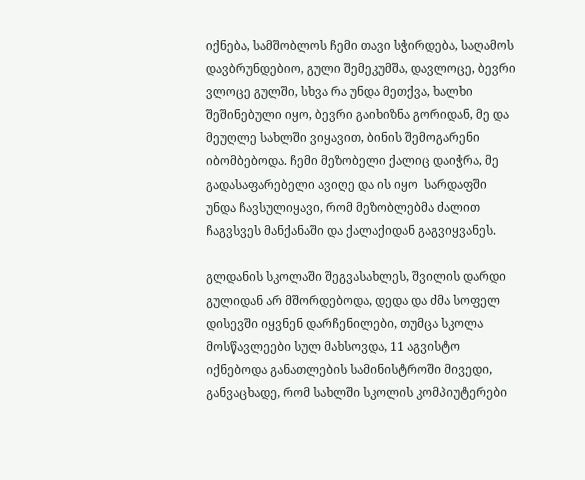იქნება, სამშობლოს ჩემი თავი სჭირდება, საღამოს დავბრუნდებიო, გული შემეკუმშა, დავლოცე, ბევრი ვლოცე გულში, სხვა რა უნდა მეთქვა, ხალხი შეშინებული იყო, ბევრი გაიხიზნა გორიდან, მე და მეუღლე სახლში ვიყავით, ბინის შემოგარენი იბომბებოდა. ჩემი მეზობელი ქალიც დაიჭრა, მე გადასაფარებელი ავიღე და ის იყო  სარდაფში უნდა ჩავსულიყავი, რომ მეზობლებმა ძალით  ჩაგვსვეს მანქანაში და ქალაქიდან გაგვიყვანეს.

გლდანის სკოლაში შეგვასახლეს, შვილის დარდი გულიდან არ მშორდებოდა, დედა და ძმა სოფელ დისევში იყვნენ დარჩენილები, თუმცა სკოლა მოსწავლეები სულ მახსოვდა, 11 აგვისტო იქნებოდა განათლების სამინისტროში მივედი, განვაცხადე, რომ სახლში სკოლის კომპიუტერები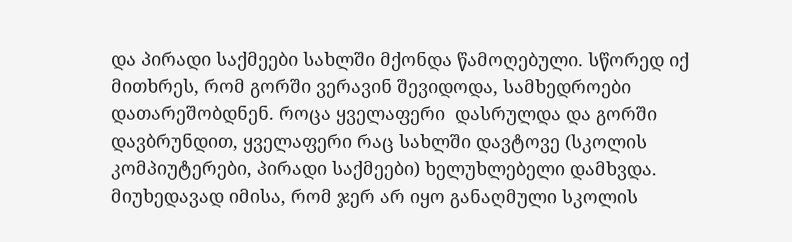და პირადი საქმეები სახლში მქონდა წამოღებული. სწორედ იქ მითხრეს, რომ გორში ვერავინ შევიდოდა, სამხედროები დათარეშობდნენ. როცა ყველაფერი  დასრულდა და გორში დავბრუნდით, ყველაფერი რაც სახლში დავტოვე (სკოლის კომპიუტერები, პირადი საქმეები) ხელუხლებელი დამხვდა.  მიუხედავად იმისა, რომ ჯერ არ იყო განაღმული სკოლის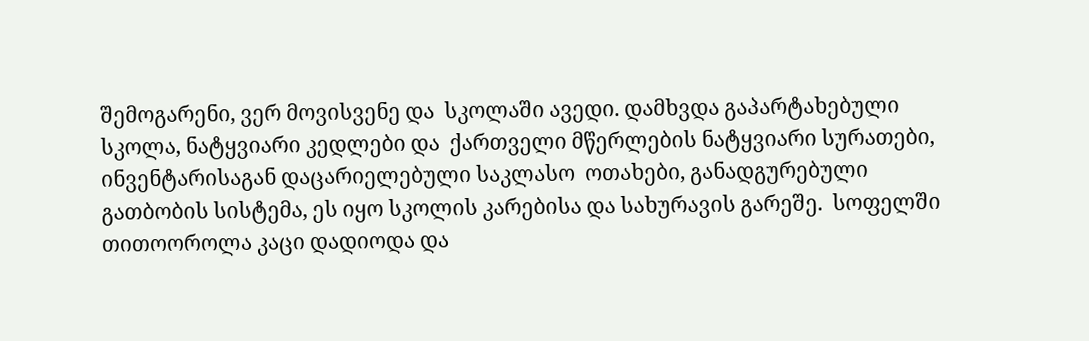შემოგარენი, ვერ მოვისვენე და  სკოლაში ავედი. დამხვდა გაპარტახებული სკოლა, ნატყვიარი კედლები და  ქართველი მწერლების ნატყვიარი სურათები, ინვენტარისაგან დაცარიელებული საკლასო  ოთახები, განადგურებული გათბობის სისტემა, ეს იყო სკოლის კარებისა და სახურავის გარეშე.  სოფელში თითოოროლა კაცი დადიოდა და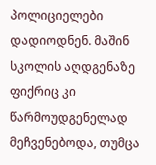პოლიციელები დადიოდნენ. მაშინ სკოლის აღდგენაზე ფიქრიც კი  წარმოუდგენელად მეჩვენებოდა, თუმცა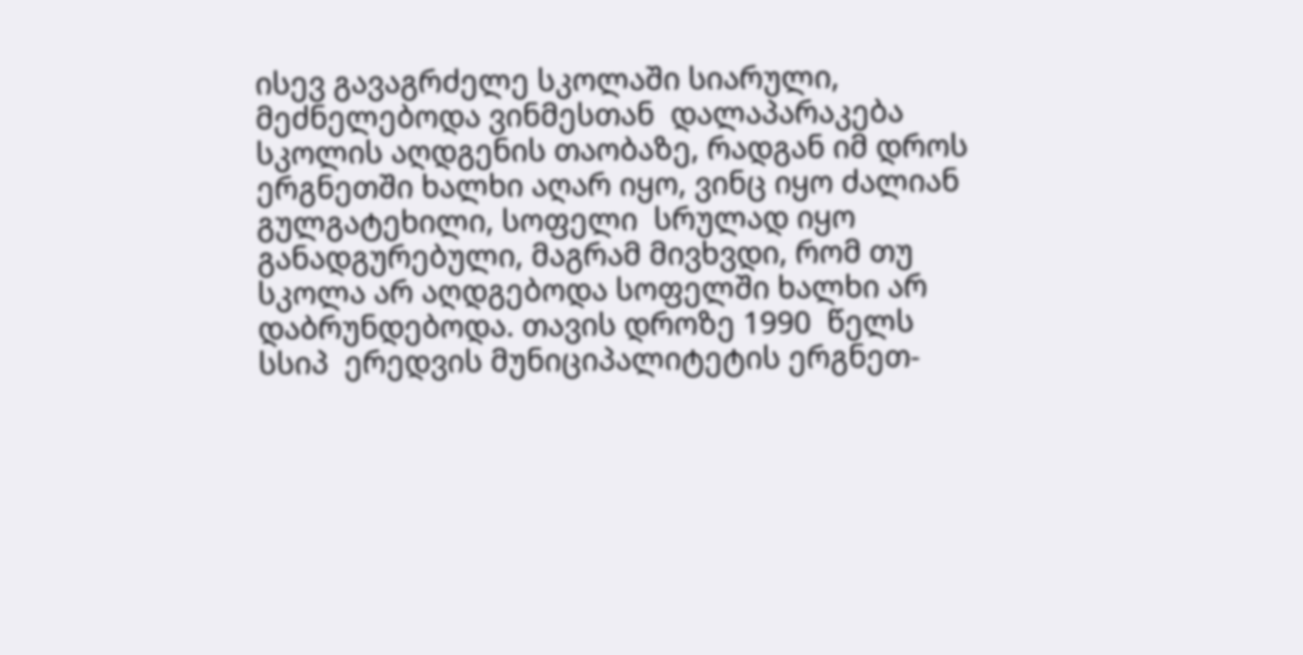ისევ გავაგრძელე სკოლაში სიარული, მეძნელებოდა ვინმესთან  დალაპარაკება სკოლის აღდგენის თაობაზე, რადგან იმ დროს ერგნეთში ხალხი აღარ იყო, ვინც იყო ძალიან გულგატეხილი, სოფელი  სრულად იყო განადგურებული, მაგრამ მივხვდი, რომ თუ სკოლა არ აღდგებოდა სოფელში ხალხი არ დაბრუნდებოდა. თავის დროზე 1990  წელს სსიპ  ერედვის მუნიციპალიტეტის ერგნეთ-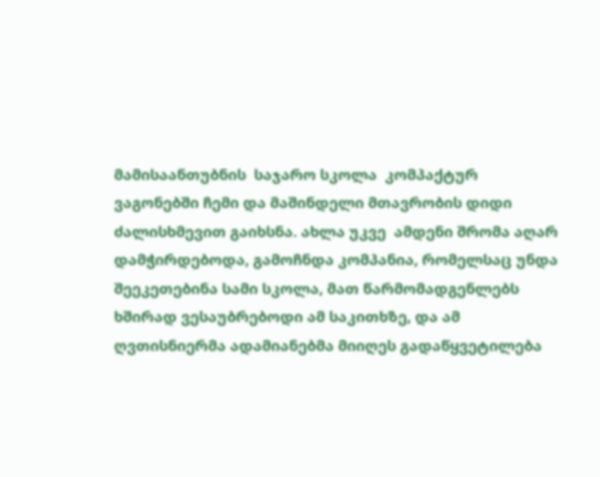მამისაანთუბნის  საჯარო სკოლა  კომპაქტურ ვაგონებში ჩემი და მაშინდელი მთავრობის დიდი ძალისხმევით გაიხსნა. ახლა უკვე  ამდენი შრომა აღარ დამჭირდებოდა, გამოჩნდა კომპანია, რომელსაც უნდა  შეეკეთებინა სამი სკოლა, მათ წარმომადგენლებს ხშირად ვესაუბრებოდი ამ საკითხზე, და ამ ღვთისნიერმა ადამიანებმა მიიღეს გადაწყვეტილება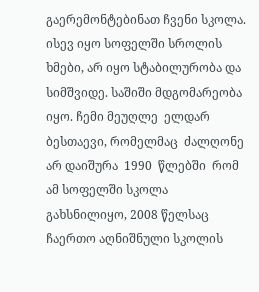გაერემონტებინათ ჩვენი სკოლა. ისევ იყო სოფელში სროლის ხმები, არ იყო სტაბილურობა და სიმშვიდე. საშიში მდგომარეობა იყო. ჩემი მეუღლე  ელდარ ბესთაევი, რომელმაც  ძალღონე არ დაიშურა  1990  წლებში  რომ ამ სოფელში სკოლა  გახსნილიყო, 2008 წელსაც ჩაერთო აღნიშნული სკოლის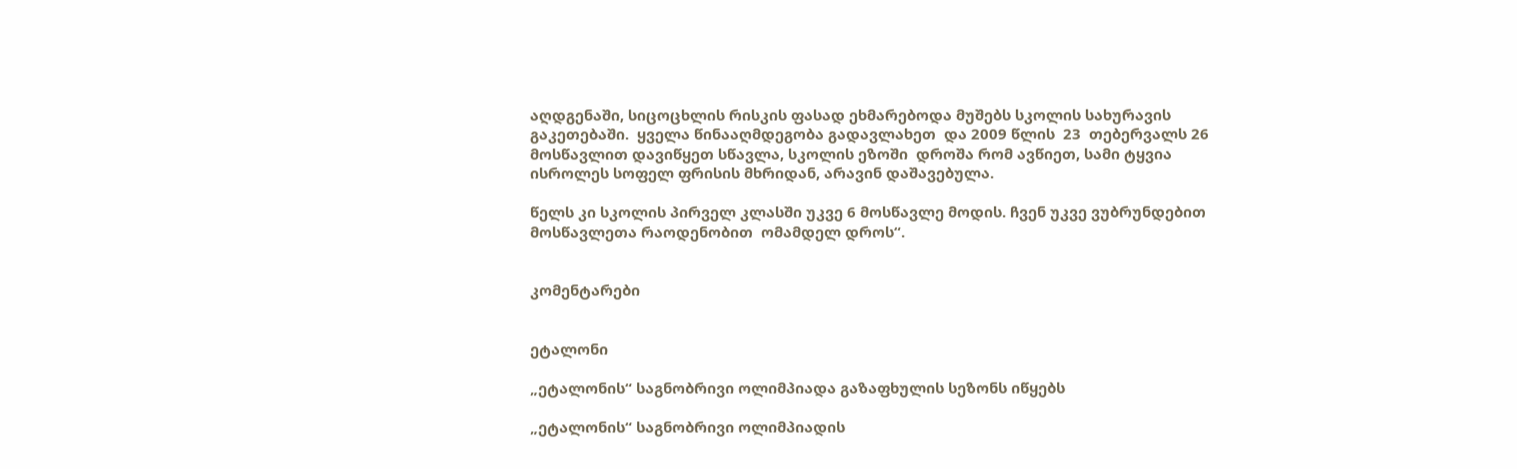აღდგენაში, სიცოცხლის რისკის ფასად ეხმარებოდა მუშებს სკოლის სახურავის გაკეთებაში.  ყველა წინააღმდეგობა გადავლახეთ  და 2009 წლის  23  თებერვალს 26 მოსწავლით დავიწყეთ სწავლა, სკოლის ეზოში  დროშა რომ ავწიეთ, სამი ტყვია ისროლეს სოფელ ფრისის მხრიდან, არავინ დაშავებულა.

წელს კი სკოლის პირველ კლასში უკვე 6 მოსწავლე მოდის. ჩვენ უკვე ვუბრუნდებით  მოსწავლეთა რაოდენობით  ომამდელ დროს“.


კომენტარები


ეტალონი

„ეტალონის“ საგნობრივი ოლიმპიადა გაზაფხულის სეზონს იწყებს

„ეტალონის“ საგნობრივი ოლიმპიადის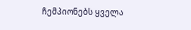ჩემპიონებს ყველა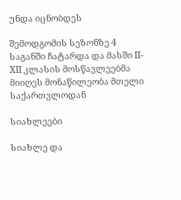უნდა იცნობდეს

შემოდგომის სეზონზე 4 საგანში ჩატარდა და მასში II-XII კლასის მოსწავლეებმა მიიღეს მონაწილეობა მთელი საქართვლოდან

სიახლეები

სიახლე და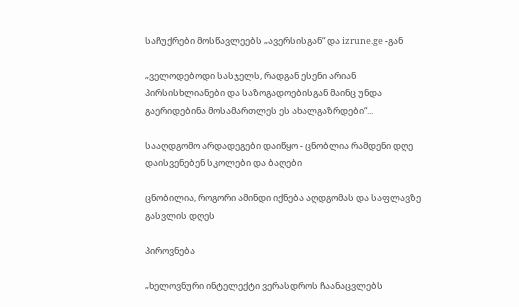საჩუქრები მოსწავლეებს „ავერსისგან“ და izrune.ge -გან

„ველოდებოდი სასჯელს, რადგან ესენი არიან პირსისხლიანები და საზოგადოებისგან მაინც უნდა გაერიდებინა მოსამართლეს ეს ახალგაზრდები“...

სააღდგომო არდადეგები დაიწყო - ცნობლია რამდენი დღე დაისვენებენ სკოლები და ბაღები

ცნობილია, როგორი ამინდი იქნება აღდგომას და საფლავზე გასვლის დღეს

პიროვნება

„ხელოვნური ინტელექტი ვერასდროს ჩაანაცვლებს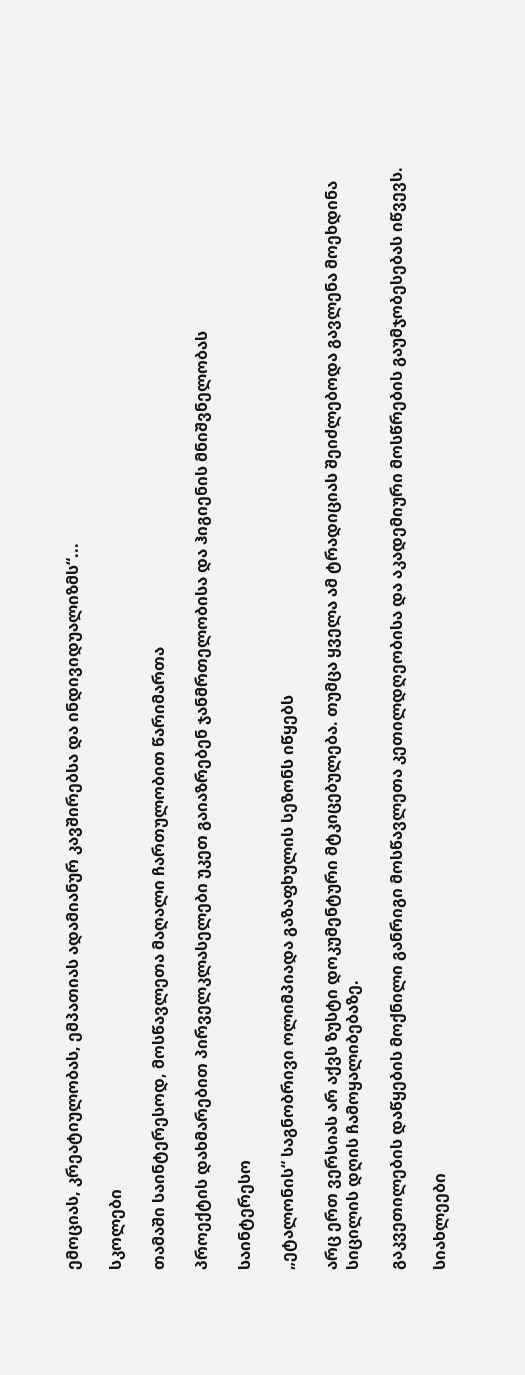ემოციას, კრეატიულობას, ემპათიას ადამიანურ კავშირებსა და ინდივიდუალიზმს“...

სკოლები

თამაში საინტერესოდ, მოსწავლეთა მაღალი ჩართულობით წარიმართა

პროექტის დახმარებით პირველკლასელები უკეთ გაიაზრებენ ჯანმრთელობისა და ჰიგიენის მნიშვნელობას

საინტერესო

„ეტალონის“ საგნობრივი ოლიმპიადა გაზაფხულის სეზონს იწყებს

არც ერთ ვერსიას არ აქვს ზუსტი დოკუმენტური მტკიცებულება. თუმცა ყველა ამ ტრადიციას შეიძლებოდა გავლენა მოეხდინა სიცილის დღის ჩამოყალიბებაზე.

გაკვეთილების დაწყების მოქნილი განრიგი მოსწავლეთა კეთილდღეობისა და აკადემიური მოსწრების გაუმჯობესებას იწვევს.

სიახლეები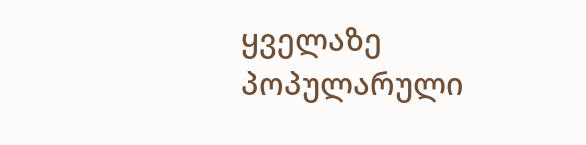ყველაზე პოპულარული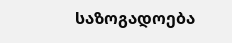საზოგადოება